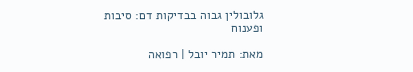גלובולין גבוה בבדיקות דם: סיבות ופענוח

מאת: תמיר יובל | רפואה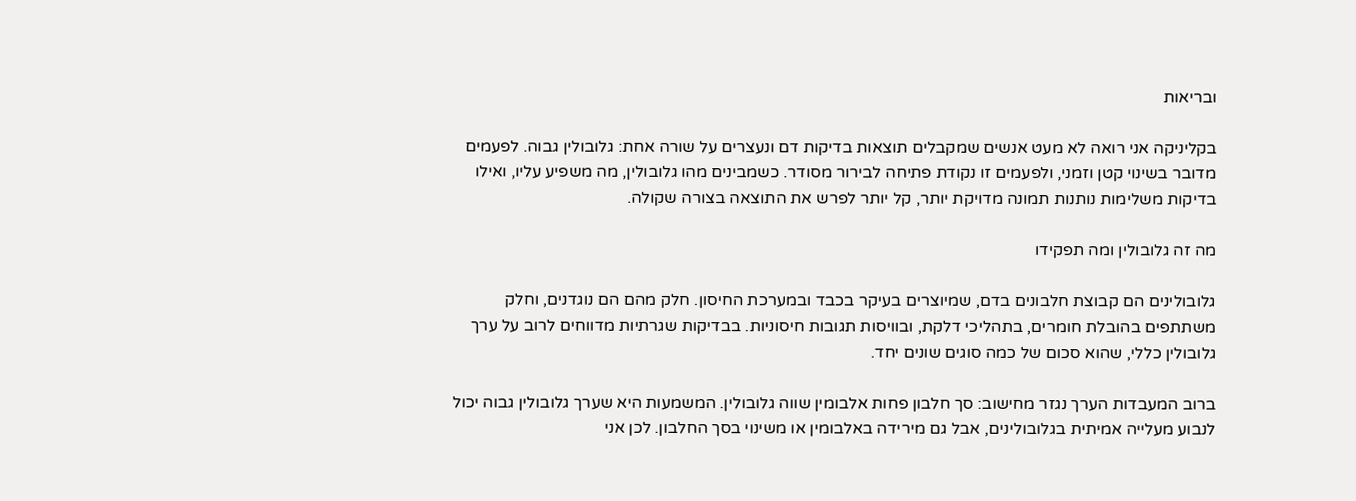ובריאות

בקליניקה אני רואה לא מעט אנשים שמקבלים תוצאות בדיקות דם ונעצרים על שורה אחת: גלובולין גבוה. לפעמים מדובר בשינוי קטן וזמני, ולפעמים זו נקודת פתיחה לבירור מסודר. כשמבינים מהו גלובולין, מה משפיע עליו, ואילו בדיקות משלימות נותנות תמונה מדויקת יותר, קל יותר לפרש את התוצאה בצורה שקולה.

מה זה גלובולין ומה תפקידו

גלובולינים הם קבוצת חלבונים בדם, שמיוצרים בעיקר בכבד ובמערכת החיסון. חלק מהם הם נוגדנים, וחלק משתתפים בהובלת חומרים, בתהליכי דלקת, ובוויסות תגובות חיסוניות. בבדיקות שגרתיות מדווחים לרוב על ערך גלובולין כללי, שהוא סכום של כמה סוגים שונים יחד.

ברוב המעבדות הערך נגזר מחישוב: סך חלבון פחות אלבומין שווה גלובולין. המשמעות היא שערך גלובולין גבוה יכול לנבוע מעלייה אמיתית בגלובולינים, אבל גם מירידה באלבומין או משינוי בסך החלבון. לכן אני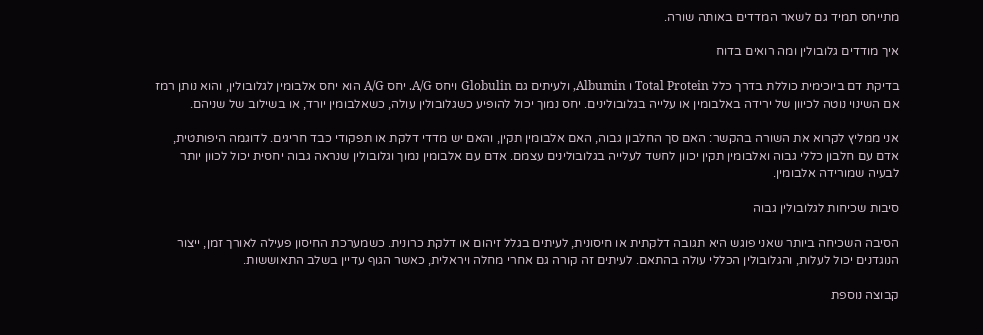מתייחס תמיד גם לשאר המדדים באותה שורה.

איך מודדים גלובולין ומה רואים בדוח

בדיקת דם ביוכימית כוללת בדרך כלל Total Protein ו Albumin, ולעיתים גם Globulin ויחס A/G. יחס A/G הוא יחס אלבומין לגלובולין, והוא נותן רמז אם השינוי נוטה לכיוון של ירידה באלבומין או עלייה בגלובולינים. יחס נמוך יכול להופיע כשגלובולין עולה, כשאלבומין יורד, או בשילוב של שניהם.

אני ממליץ לקרוא את השורה בהקשר: האם סך החלבון גבוה, האם אלבומין תקין, והאם יש מדדי דלקת או תפקודי כבד חריגים. לדוגמה היפותטית, אדם עם חלבון כללי גבוה ואלבומין תקין יכוון לחשד לעלייה בגלובולינים עצמם. אדם עם אלבומין נמוך וגלובולין שנראה גבוה יחסית יכול לכוון יותר לבעיה שמורידה אלבומין.

סיבות שכיחות לגלובולין גבוה

הסיבה השכיחה ביותר שאני פוגש היא תגובה דלקתית או חיסונית, לעיתים בגלל זיהום או דלקת כרונית. כשמערכת החיסון פעילה לאורך זמן, ייצור הנוגדנים יכול לעלות, והגלובולין הכללי עולה בהתאם. לעיתים זה קורה גם אחרי מחלה ויראלית, כאשר הגוף עדיין בשלב התאוששות.

קבוצה נוספת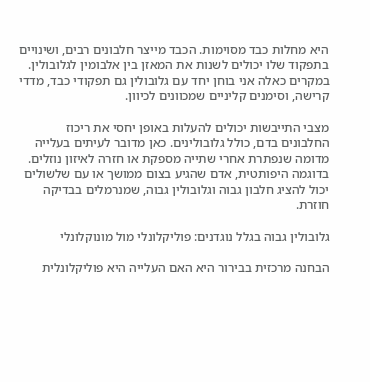היא מחלות כבד מסוימות. הכבד מייצר חלבונים רבים, ושינויים בתפקוד שלו יכולים לשנות את המאזן בין אלבומין לגלובולין. במקרים כאלה אני בוחן יחד עם גלובולין גם תפקודי כבד, מדדי קרישה, וסימנים קליניים שמכוונים לכיוון.

מצבי התייבשות יכולים להעלות באופן יחסי את ריכוז החלבונים בדם, כולל גלובולינים. כאן מדובר לעיתים בעלייה מדומה שנפתרת אחרי שתייה מספקת או חזרה לאיזון נוזלים. בדוגמה היפותטית, אדם שהגיע בצום ממושך או עם שלשולים יכול להציג חלבון גבוה וגלובולין גבוה, שמנרמלים בבדיקה חוזרת.

גלובולין גבוה בגלל נוגדנים: פוליקלונלי מול מונוקלונלי

הבחנה מרכזית בבירור היא האם העלייה היא פוליקלונלית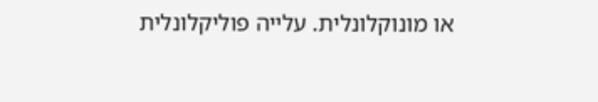או מונוקלונלית. עלייה פוליקלונלית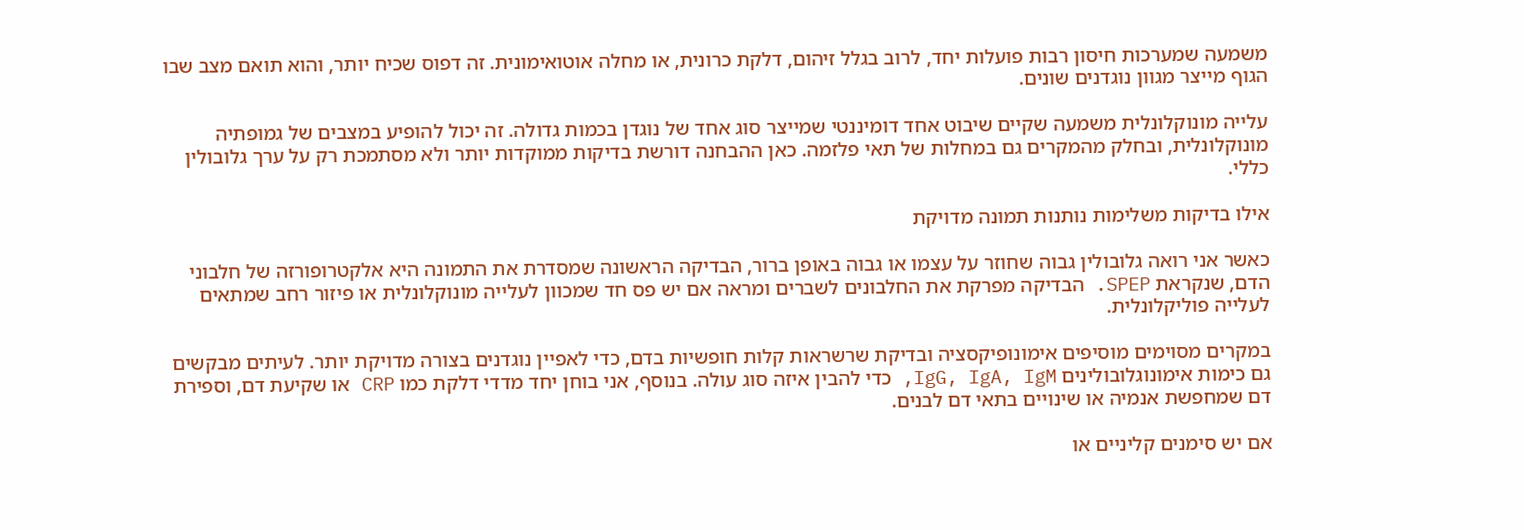משמעה שמערכות חיסון רבות פועלות יחד, לרוב בגלל זיהום, דלקת כרונית, או מחלה אוטואימונית. זה דפוס שכיח יותר, והוא תואם מצב שבו הגוף מייצר מגוון נוגדנים שונים.

עלייה מונוקלונלית משמעה שקיים שיבוט אחד דומיננטי שמייצר סוג אחד של נוגדן בכמות גדולה. זה יכול להופיע במצבים של גמופתיה מונוקלונלית, ובחלק מהמקרים גם במחלות של תאי פלזמה. כאן ההבחנה דורשת בדיקות ממוקדות יותר ולא מסתמכת רק על ערך גלובולין כללי.

אילו בדיקות משלימות נותנות תמונה מדויקת

כאשר אני רואה גלובולין גבוה שחוזר על עצמו או גבוה באופן ברור, הבדיקה הראשונה שמסדרת את התמונה היא אלקטרופורזה של חלבוני הדם, שנקראת SPEP. הבדיקה מפרקת את החלבונים לשברים ומראה אם יש פס חד שמכוון לעלייה מונוקלונלית או פיזור רחב שמתאים לעלייה פוליקלונלית.

במקרים מסוימים מוסיפים אימונופיקסציה ובדיקת שרשראות קלות חופשיות בדם, כדי לאפיין נוגדנים בצורה מדויקת יותר. לעיתים מבקשים גם כימות אימונוגלובולינים IgG, IgA, IgM, כדי להבין איזה סוג עולה. בנוסף, אני בוחן יחד מדדי דלקת כמו CRP או שקיעת דם, וספירת דם שמחפשת אנמיה או שינויים בתאי דם לבנים.

אם יש סימנים קליניים או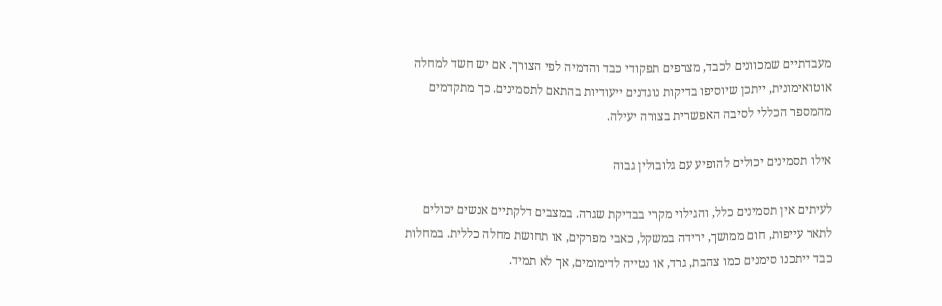מעבדתיים שמכוונים לכבד, מצרפים תפקודי כבד והדמיה לפי הצורך. אם יש חשד למחלה אוטואימונית, ייתכן שיוסיפו בדיקות נוגדנים ייעודיות בהתאם לתסמינים. כך מתקדמים מהמספר הכללי לסיבה האפשרית בצורה יעילה.

אילו תסמינים יכולים להופיע עם גלובולין גבוה

לעיתים אין תסמינים כלל, והגילוי מקרי בבדיקת שגרה. במצבים דלקתיים אנשים יכולים לתאר עייפות, חום ממושך, ירידה במשקל, כאבי מפרקים, או תחושת מחלה כללית. במחלות כבד ייתכנו סימנים כמו צהבת, גרד, או נטייה לדימומים, אך לא תמיד.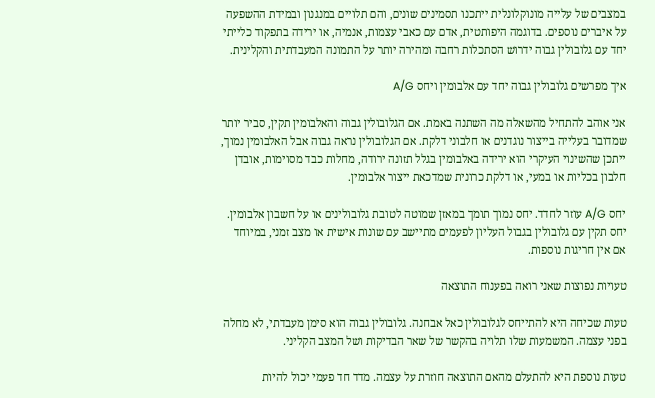במצבים של עלייה מונוקלונלית ייתכנו תסמינים שונים, והם תלויים במנגנון ובמידת ההשפעה על איברים נוספים. בדוגמה היפותטית, אדם עם כאבי עצמות, אנמיה, או ירידה בתפקוד כלייתי יחד עם גלובולין גבוה ידרוש הסתכלות רחבה ומהירה יותר על התמונה המעבדתית והקלינית.

איך מפרשים גלובולין גבוה יחד עם אלבומין ויחס A/G

אני אוהב להתחיל מהשאלה מה השתנה באמת. אם הגלובולין גבוה והאלבומין תקין, סביר יותר שמדובר בעלייה בייצור נוגדנים או חלבוני דלקת. אם הגלובולין נראה גבוה אבל האלבומין נמוך, ייתכן שהשינוי העיקרי הוא ירידה באלבומין בגלל תזונה ירודה, מחלות כבד מסוימות, אובדן חלבון בכליות או במעי, או דלקת כרונית שמדכאת ייצור אלבומין.

יחס A/G עוזר לחדד. יחס נמוך תומך במאזן שמוטה לטובת גלובולינים או על חשבון אלבומין. יחס תקין עם גלובולין בגבול העליון לפעמים מתיישב עם שונות אישית או מצב זמני, במיוחד אם אין חריגות נוספות.

טעויות נפוצות שאני רואה בפענוח התוצאה

טעות שכיחה היא להתייחס לגלובולין כאל אבחנה. גלובולין גבוה הוא סימן מעבדתי, לא מחלה בפני עצמה. המשמעות שלו תלויה בהקשר של שאר הבדיקות ושל המצב הקליני.

טעות נוספת היא להתעלם מהאם התוצאה חוזרת על עצמה. מדד חד פעמי יכול להיות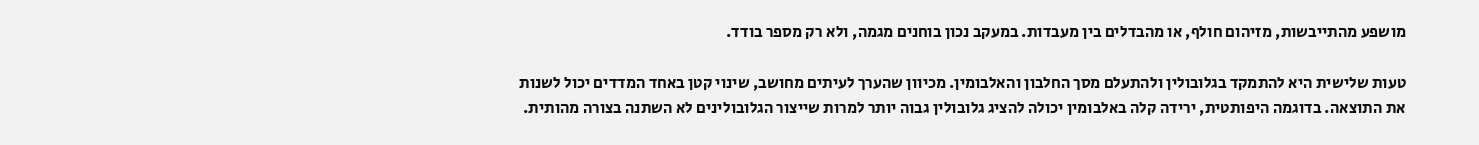מושפע מהתייבשות, מזיהום חולף, או מהבדלים בין מעבדות. במעקב נכון בוחנים מגמה, ולא רק מספר בודד.

טעות שלישית היא להתמקד בגלובולין ולהתעלם מסך החלבון והאלבומין. מכיוון שהערך לעיתים מחושב, שינוי קטן באחד המדדים יכול לשנות את התוצאה. בדוגמה היפותטית, ירידה קלה באלבומין יכולה להציג גלובולין גבוה יותר למרות שייצור הגלובולינים לא השתנה בצורה מהותית.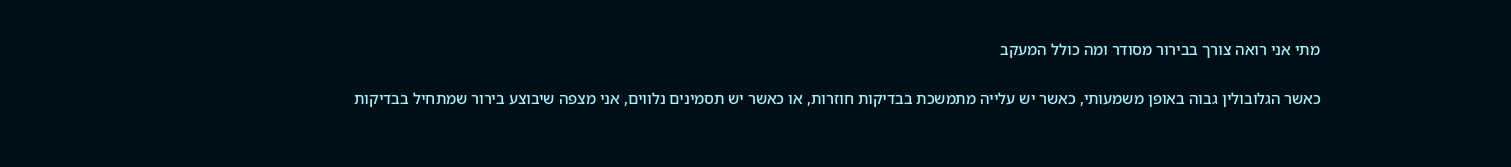מתי אני רואה צורך בבירור מסודר ומה כולל המעקב

כאשר הגלובולין גבוה באופן משמעותי, כאשר יש עלייה מתמשכת בבדיקות חוזרות, או כאשר יש תסמינים נלווים, אני מצפה שיבוצע בירור שמתחיל בבדיקות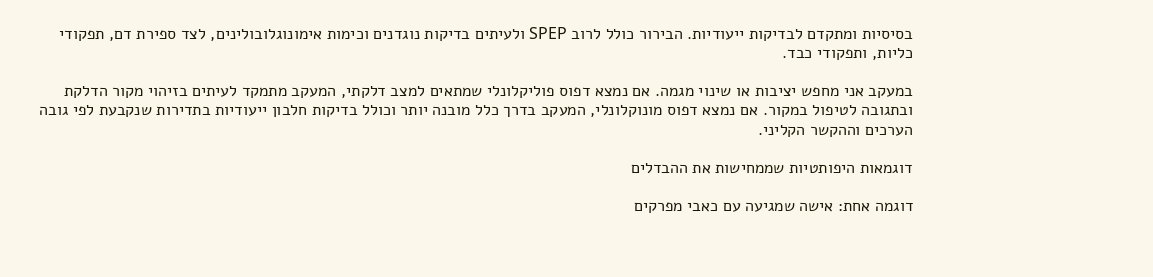בסיסיות ומתקדם לבדיקות ייעודיות. הבירור כולל לרוב SPEP ולעיתים בדיקות נוגדנים וכימות אימונוגלובולינים, לצד ספירת דם, תפקודי כליות, ותפקודי כבד.

במעקב אני מחפש יציבות או שינוי מגמה. אם נמצא דפוס פוליקלונלי שמתאים למצב דלקתי, המעקב מתמקד לעיתים בזיהוי מקור הדלקת ובתגובה לטיפול במקור. אם נמצא דפוס מונוקלונלי, המעקב בדרך כלל מובנה יותר וכולל בדיקות חלבון ייעודיות בתדירות שנקבעת לפי גובה הערכים וההקשר הקליני.

דוגמאות היפותטיות שממחישות את ההבדלים

דוגמה אחת: אישה שמגיעה עם כאבי מפרקים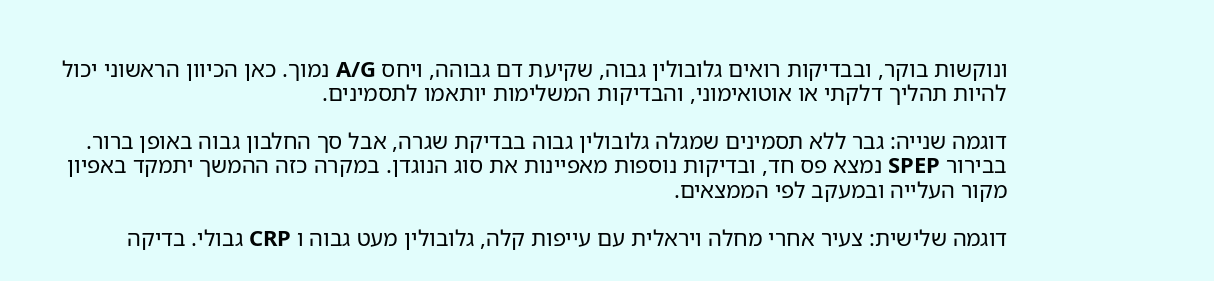ונוקשות בוקר, ובבדיקות רואים גלובולין גבוה, שקיעת דם גבוהה, ויחס A/G נמוך. כאן הכיוון הראשוני יכול להיות תהליך דלקתי או אוטואימוני, והבדיקות המשלימות יותאמו לתסמינים.

דוגמה שנייה: גבר ללא תסמינים שמגלה גלובולין גבוה בבדיקת שגרה, אבל סך החלבון גבוה באופן ברור. בבירור SPEP נמצא פס חד, ובדיקות נוספות מאפיינות את סוג הנוגדן. במקרה כזה ההמשך יתמקד באפיון מקור העלייה ובמעקב לפי הממצאים.

דוגמה שלישית: צעיר אחרי מחלה ויראלית עם עייפות קלה, גלובולין מעט גבוה ו CRP גבולי. בדיקה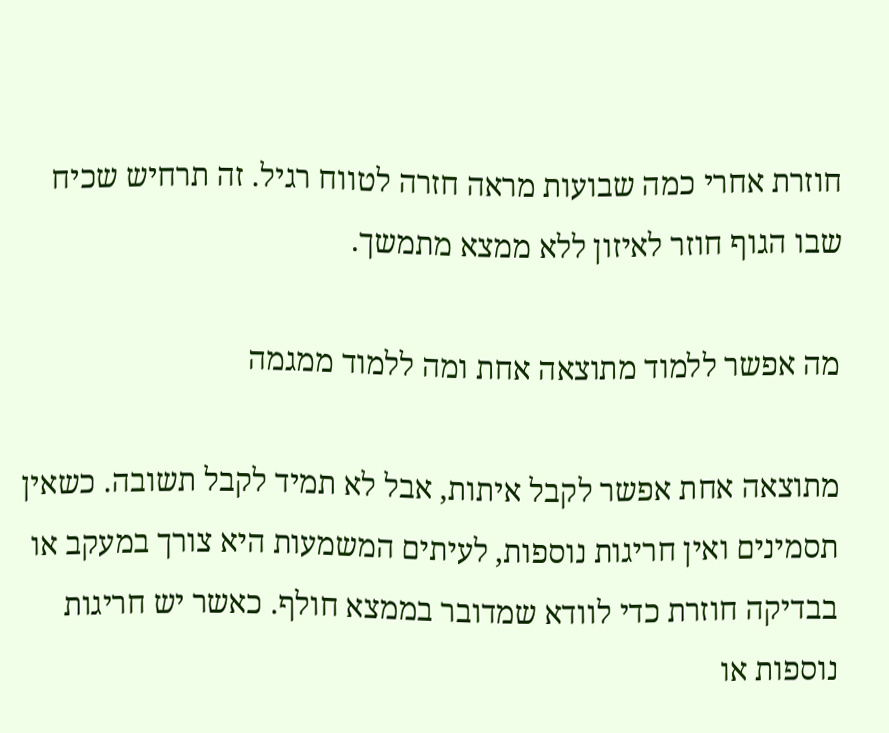חוזרת אחרי כמה שבועות מראה חזרה לטווח רגיל. זה תרחיש שכיח שבו הגוף חוזר לאיזון ללא ממצא מתמשך.

מה אפשר ללמוד מתוצאה אחת ומה ללמוד ממגמה

מתוצאה אחת אפשר לקבל איתות, אבל לא תמיד לקבל תשובה. כשאין תסמינים ואין חריגות נוספות, לעיתים המשמעות היא צורך במעקב או בבדיקה חוזרת כדי לוודא שמדובר בממצא חולף. כאשר יש חריגות נוספות או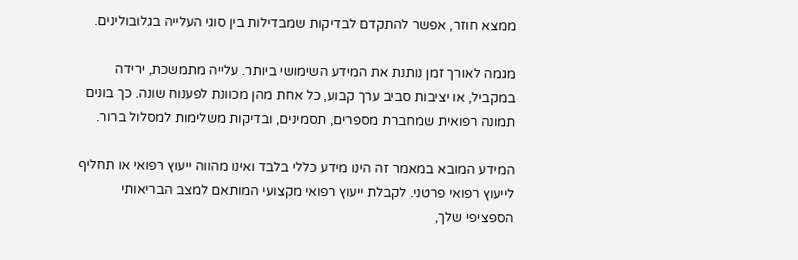ממצא חוזר, אפשר להתקדם לבדיקות שמבדילות בין סוגי העלייה בגלובולינים.

מגמה לאורך זמן נותנת את המידע השימושי ביותר. עלייה מתמשכת, ירידה במקביל, או יציבות סביב ערך קבוע, כל אחת מהן מכוונת לפענוח שונה. כך בונים תמונה רפואית שמחברת מספרים, תסמינים, ובדיקות משלימות למסלול ברור.

המידע המובא במאמר זה הינו מידע כללי בלבד ואינו מהווה ייעוץ רפואי או תחליף לייעוץ רפואי פרטני. לקבלת ייעוץ רפואי מקצועי המותאם למצב הבריאותי הספציפי שלך,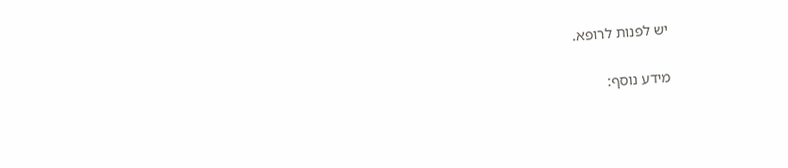יש לפנות לרופא.

מידע נוסף: